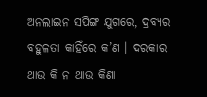ଅନଲାଇନ ସପିଙ୍ଗ ଯୁଗରେ, ଦ୍ରବ୍ୟର ବହୁଳତା କାହିଁରେ କ’ଣ । ଦରକାର ଥାଉ କି ନ ଥାଉ କିଣା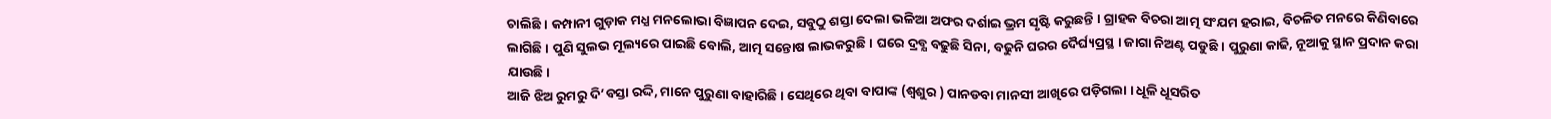ଚାଲିଛି । କମ୍ପାନୀ ଗୁଡ଼ାକ ମଧ୍ଯ ମନଲୋଭା ବିଜ୍ଞାପନ ଦେଇ, ସବୁଠୁ ଶସ୍ତା ଦେଲା ଭଳିଆ ଅଫର ଦର୍ଶାଇ ଭ୍ରମ ସୃଷ୍ଟି କରୁଛନ୍ତି । ଗ୍ରାହକ ବିଚରା ଆତ୍ମ ସଂଯମ ହରାଇ, ବିଚଳିତ ମନରେ କିଣିବାରେ ଲାଗିଛି । ପୁଣି ସୁଲଭ ମୂଲ୍ୟରେ ପାଇଛି ବୋଲି, ଆତ୍ମ ସନ୍ତୋଷ ଲାଭକରୁଛି । ଘରେ ଦ୍ରବ୍ଯ ବଢୁଛି ସିନା, ବଢୁନି ଘରର ଦୈର୍ଘ୍ୟପ୍ରସ୍ଥ । ଜାଗା ନିଅଣ୍ଟ ପଡୁଛି । ପୁରୁଣା କାଢି, ନୂଆକୁ ସ୍ଥାନ ପ୍ରଦାନ କରା ଯାଉଛି।
ଆଜି ଝିଅ ରୁମରୁ ଦି’ବସ୍ତା ରଦ୍ଦି, ମାନେ ପୁରୁଣା ବାହାରିଛି । ସେଥିରେ ଥିବା ବାପାଙ୍କ (ଶ୍ଵଶୁର ) ପାନଡବା ମାନସୀ ଆଖିରେ ପଡ଼ିଗଲା । ଧୂଳି ଧୂସରିତ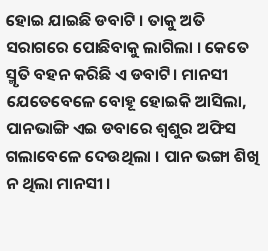ହୋଇ ଯାଇଛି ଡବାଟି । ତାକୁ ଅତି ସରାଗରେ ପୋଛିବାକୁ ଲାଗିଲା । କେତେ ସ୍ମୃତି ବହନ କରିଛି ଏ ଡବାଟି। ମାନସୀ ଯେତେବେଳେ ବୋହୂ ହୋଇକି ଆସିଲା, ପାନଭାଙ୍ଗି ଏଇ ଡବାରେ ଶ୍ୱଶୁର ଅଫିସ ଗଲାବେଳେ ଦେଉଥିଲା । ପାନ ଭଙ୍ଗା ଶିଖି ନ ଥିଲା ମାନସୀ ।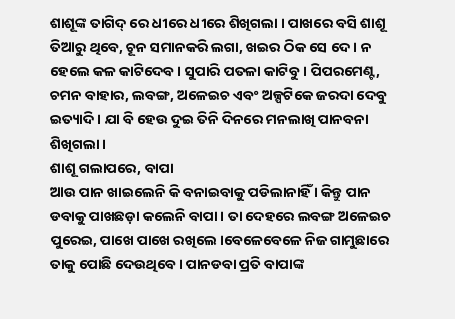ଶାଶୂଙ୍କ ତାଗିଦ୍ ରେ ଧୀରେ ଧୀରେ ଶିଖିଗଲା । ପାଖରେ ବସି ଶାଶୂ ତିଆରୁ ଥିବେ, ଚୂନ ସମାନକରି ଲଗା, ଖଇର ଠିକ ସେ ଦେ । ନ ହେଲେ କଳ କାଟିଦେବ । ସୁପାରି ପତଳା କାଟିବୁ । ପିପରମେଣ୍ଟ, ଚମନ ବାହାର, ଲବଙ୍ଗ, ଅଳେଇଚ ଏବଂ ଅଳ୍ପଟିକେ ଜରଦା ଦେବୁ ଇତ୍ୟାଦି । ଯା ବି ହେଉ ଦୁଇ ତିନି ଦିନରେ ମନଲାଖି ପାନବନା ଶିଖିଗଲା ।
ଶାଶୂ ଗଲାପରେ, ବାପା
ଆଉ ପାନ ଖାଇଲେନି କି ବନାଇବାକୁ ପଡିଲାନାହିଁ । କିନ୍ତୁ ପାନ ଡବାକୁ ପାଖଛଡ଼ା କଲେନି ବାପା । ତା ଦେହରେ ଲବଙ୍ଗ ଅଳେଇଚ ପୁରେଇ, ପାଖେ ପାଖେ ରଖିଲେ ।ବେଳେବେଳେ ନିଜ ଗାମୁଛାରେ ତାକୁ ପୋଛି ଦେଉଥିବେ । ପାନଡବା ପ୍ରତି ବାପାଙ୍କ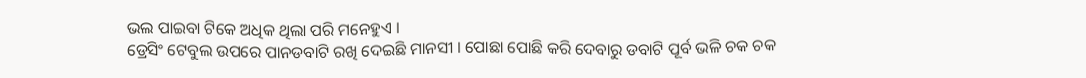ଭଲ ପାଇବା ଟିକେ ଅଧିକ ଥିଲା ପରି ମନେହୁଏ ।
ଡ୍ରେସିଂ ଟେବୁଲ ଉପରେ ପାନଡବାଟି ରଖି ଦେଇଛି ମାନସୀ । ପୋଛା ପୋଛି କରି ଦେବାରୁ ଡବାଟି ପୂର୍ବ ଭଳି ଚକ ଚକ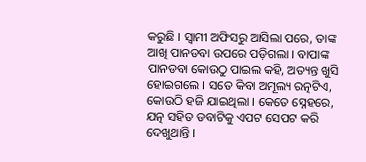କରୁଛି । ସ୍ୱାମୀ ଅଫିସରୁ ଆସିଲା ପରେ, ତାଙ୍କ ଆଖି ପାନଡବା ଉପରେ ପଡ଼ିଗଲା । ବାପାଙ୍କ ପାନଡବା କୋଉଠୁ ପାଇଲ କହି, ଅତ୍ୟନ୍ତ ଖୁସି ହୋଇଗଲେ । ସତେ କିବା ଅମୂଲ୍ୟ ରତ୍ନଟିଏ, କୋଉଠି ହଜି ଯାଇଥିଲା । କେତେ ସ୍ନେହରେ, ଯତ୍ନ ସହିତ ଡବାଟିକୁ ଏପଟ ସେପଟ କରି ଦେଖୁଥାନ୍ତି ।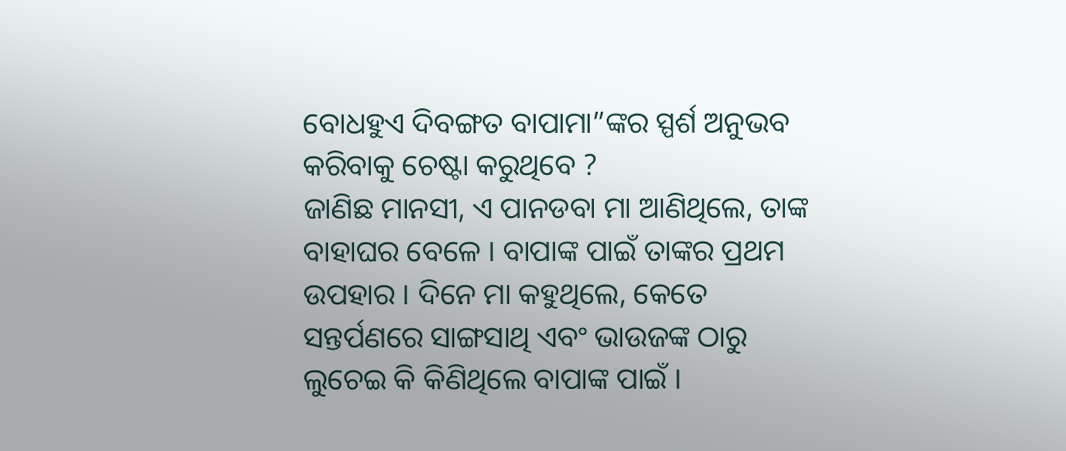ବୋଧହୁଏ ଦିବଙ୍ଗତ ବାପାମା”ଙ୍କର ସ୍ପର୍ଶ ଅନୁଭବ କରିବାକୁ ଚେଷ୍ଟା କରୁଥିବେ ?
ଜାଣିଛ ମାନସୀ, ଏ ପାନଡବା ମା ଆଣିଥିଲେ, ତାଙ୍କ ବାହାଘର ବେଳେ । ବାପାଙ୍କ ପାଇଁ ତାଙ୍କର ପ୍ରଥମ ଉପହାର । ଦିନେ ମା କହୁଥିଲେ, କେତେ ସନ୍ତର୍ପଣରେ ସାଙ୍ଗସାଥି ଏବଂ ଭାଉଜଙ୍କ ଠାରୁ ଲୁଚେଇ କି କିଣିଥିଲେ ବାପାଙ୍କ ପାଇଁ ।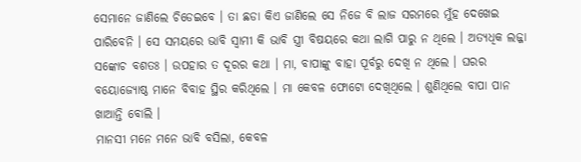ସେମାନେ ଜାଣିଲେ ଚିଡେଇବେ । ତା ଛଡା କିଏ ଜାଣିଲେ ସେ ନିଜେ ବି ଲାଜ ସରମରେ ମୁଁହ ଦେଖେଇ ପାରିବେନି । ସେ ସମୟରେ ଭାବି ସ୍ବାମୀ କି ଭାବି ସ୍ତ୍ରୀ ବିଷୟରେ କଥା ଲାଗି ପାରୁ ନ ଥିଲେ । ଅତ୍ୟଧିକ ଲଜ୍ଜା ସଙ୍କୋଚ ବଶତଃ । ଉପହାର ତ ଦୂରର କଥା । ମା, ବାପାଙ୍କୁ ବାହା ପୂର୍ବରୁ ଦେଖି ନ ଥିଲେ । ଘରର ବୟୋଜ୍ୟୋଷ୍ଠ ମାନେ ବିବାହ ସ୍ଥିର କରିଥିଲେ । ମା କେବଳ ଫୋଟୋ ଦେଖିଥିଲେ । ଶୁଣିଥିଲେ ବାପା ପାନ ଖାଆନ୍ତି ବୋଲି ।
ମାନସୀ ମନେ ମନେ ଭାବି ବସିଲା, କେବଳ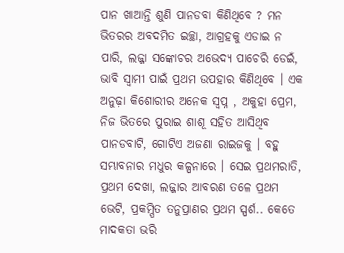ପାନ ଖାଆନ୍ତି ଶୁଣି ପାନଡବା କିଣିଥିବେ ? ମନ ଭିତରର ଅବଦମିତ ଇଚ୍ଛା, ଆଗ୍ରହକୁ ଏଡାଇ ନ ପାରି, ଲଜ୍ଜା ସଙ୍କୋଚର ଅଭେଦ୍ୟ ପାଚେରି ଡେଇଁ, ଭାବି ସ୍ଵାମୀ ପାଇଁ ପ୍ରଥମ ଉପହାର କିଣିଥିବେ । ଏକ ଅନୁଢ଼ା କିଶୋରୀର ଅନେକ ସ୍ଵପ୍ନ , ଅକୁହା ପ୍ରେମ, ନିଜ ଭିତରେ ପୁରାଇ ଶାଶୂ ସହିତ ଆସିଥିବ ପାନଡବାଟି, ଗୋଟିଏ ଅଜଣା ରାଇଜକୁ । ବହୁ ସମ୍ଭାବନାର ମଧୁର କଳ୍ପନାରେ । ସେଇ ପ୍ରଥମରାତି, ପ୍ରଥମ ଦେଖା, ଲଜ୍ଜାର ଆବରଣ ତଳେ ପ୍ରଥମ ଭେଟି, ପ୍ରକମ୍ପିତ ତନୁପ୍ରାଣର ପ୍ରଥମ ସ୍ପର୍ଶ.. କେତେ ମାଦକତା ଭରି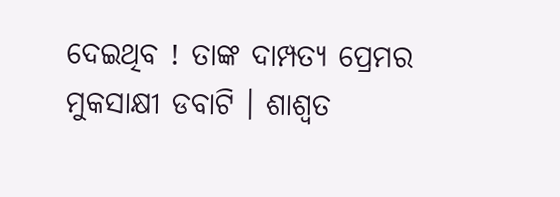ଦେଇଥିବ ! ତାଙ୍କ ଦାମ୍ପତ୍ୟ ପ୍ରେମର ମୁକସାକ୍ଷୀ ଡବାଟି । ଶାଶ୍ଵତ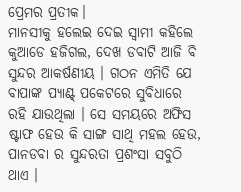ପ୍ରେମର ପ୍ରତୀକ।
ମାନସୀକୁ ହଲେଇ ଦେଇ ସ୍ୱାମୀ କହିଲେ କୁଆଡେ ହଜିଗଲ, ଦେଖ ଡବାଟି ଆଜି ବି ସୁନ୍ଦର ଆକର୍ଷଣୀୟ । ଗଠନ ଏମିତି ଯେ ବାପାଙ୍କ ପ୍ୟାଣ୍ଟ୍ ପକେଟରେ ସୁବିଧାରେ ରହି ଯାଉଥିଲା । ସେ ସମୟରେ ଅଫିସ ଷ୍ଟାଫ ହେଉ କି ସାଙ୍ଗ ସାଥି ମହଲ ହେଉ, ପାନଡବା ର ସୁନ୍ଦରତା ପ୍ରଶଂସା ସବୁଠି ଥାଏ ।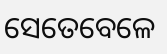ସେତେବେଳେ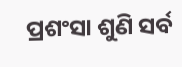ପ୍ରଶଂସା ଶୁଣି ସର୍ବ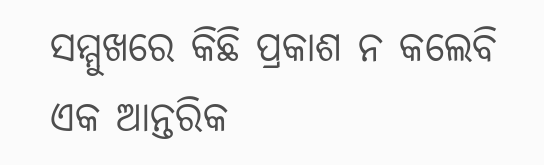ସମ୍ମୁଖରେ କିଛି ପ୍ରକାଶ ନ କଲେବି ଏକ ଆନ୍ତରିକ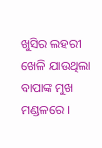ଖୁସିର ଲହରୀ ଖେଳି ଯାଉଥିଲା ବାପାଙ୍କ ମୁଖ ମଣ୍ଡଳରେ ।